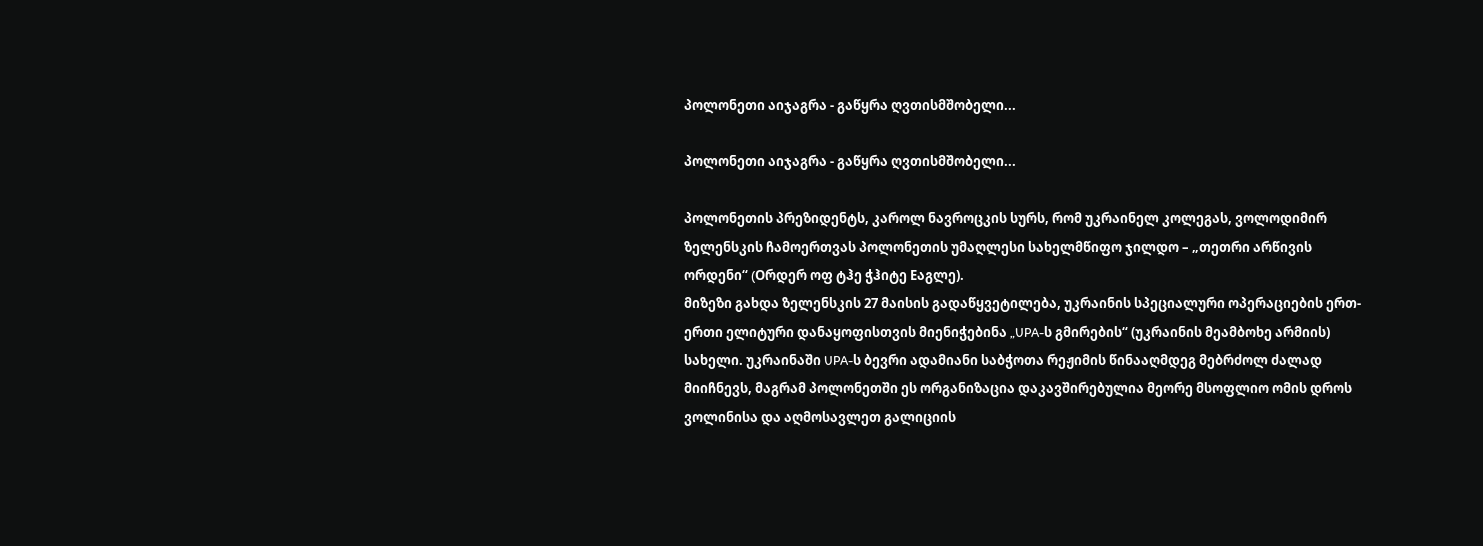პოლონეთი აიჯაგრა - გაწყრა ღვთისმშობელი...

პოლონეთი აიჯაგრა - გაწყრა ღვთისმშობელი...

პოლონეთის პრეზიდენტს, კაროლ ნავროცკის სურს, რომ უკრაინელ კოლეგას, ვოლოდიმირ ზელენსკის ჩამოერთვას პოლონეთის უმაღლესი სახელმწიფო ჯილდო – „თეთრი არწივის ორდენი“ (Oრდერ ოფ ტჰე ჭჰიტე Eაგლე).
მიზეზი გახდა ზელენსკის 27 მაისის გადაწყვეტილება, უკრაინის სპეციალური ოპერაციების ერთ-ერთი ელიტური დანაყოფისთვის მიენიჭებინა „UPA-ს გმირების“ (უკრაინის მეამბოხე არმიის) სახელი. უკრაინაში UPA-ს ბევრი ადამიანი საბჭოთა რეჟიმის წინააღმდეგ მებრძოლ ძალად მიიჩნევს, მაგრამ პოლონეთში ეს ორგანიზაცია დაკავშირებულია მეორე მსოფლიო ომის დროს ვოლინისა და აღმოსავლეთ გალიციის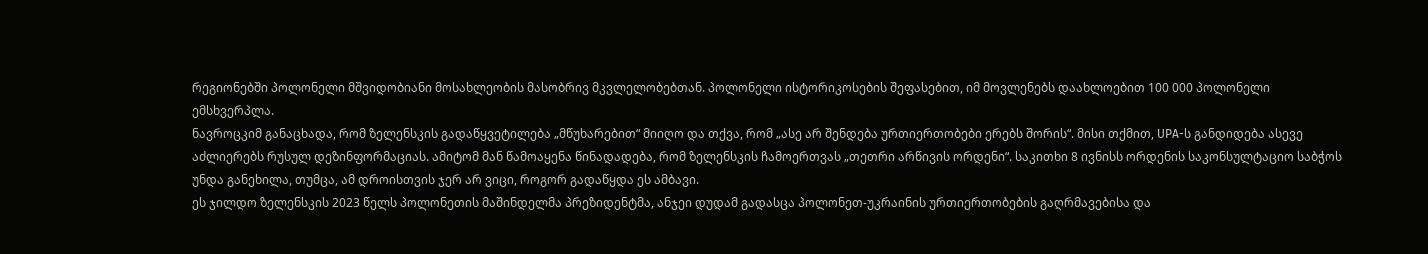რეგიონებში პოლონელი მშვიდობიანი მოსახლეობის მასობრივ მკვლელობებთან. პოლონელი ისტორიკოსების შეფასებით, იმ მოვლენებს დაახლოებით 100 000 პოლონელი ემსხვერპლა.
ნავროცკიმ განაცხადა, რომ ზელენსკის გადაწყვეტილება „მწუხარებით“ მიიღო და თქვა, რომ „ასე არ შენდება ურთიერთობები ერებს შორის“. მისი თქმით, UPA-ს განდიდება ასევე აძლიერებს რუსულ დეზინფორმაციას. ამიტომ მან წამოაყენა წინადადება, რომ ზელენსკის ჩამოერთვას „თეთრი არწივის ორდენი“. საკითხი 8 ივნისს ორდენის საკონსულტაციო საბჭოს უნდა განეხილა, თუმცა, ამ დროისთვის ჯერ არ ვიცი, როგორ გადაწყდა ეს ამბავი.
ეს ჯილდო ზელენსკის 2023 წელს პოლონეთის მაშინდელმა პრეზიდენტმა, ანჯეი დუდამ გადასცა პოლონეთ-უკრაინის ურთიერთობების გაღრმავებისა და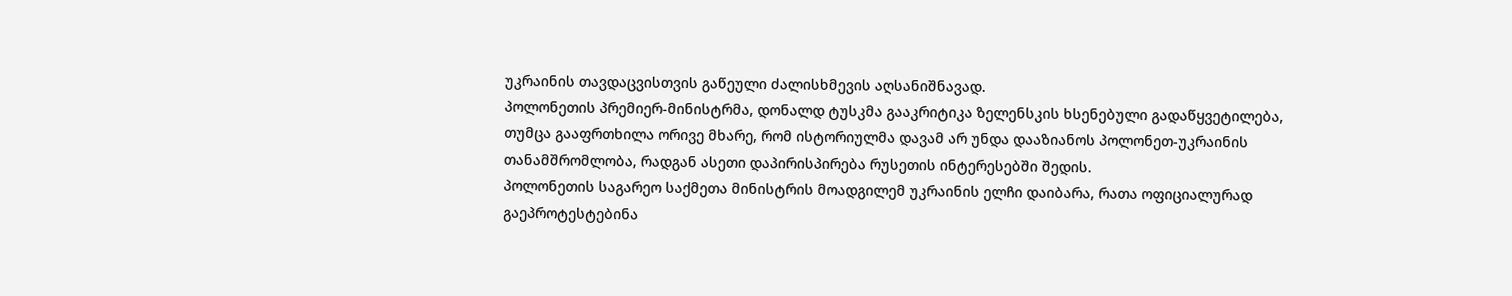უკრაინის თავდაცვისთვის გაწეული ძალისხმევის აღსანიშნავად.
პოლონეთის პრემიერ-მინისტრმა, დონალდ ტუსკმა გააკრიტიკა ზელენსკის ხსენებული გადაწყვეტილება, თუმცა გააფრთხილა ორივე მხარე, რომ ისტორიულმა დავამ არ უნდა დააზიანოს პოლონეთ-უკრაინის თანამშრომლობა, რადგან ასეთი დაპირისპირება რუსეთის ინტერესებში შედის.
პოლონეთის საგარეო საქმეთა მინისტრის მოადგილემ უკრაინის ელჩი დაიბარა, რათა ოფიციალურად გაეპროტესტებინა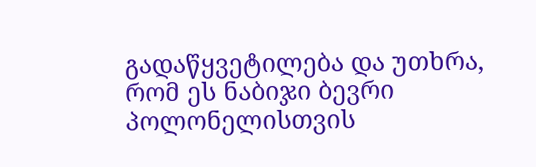გადაწყვეტილება და უთხრა, რომ ეს ნაბიჯი ბევრი პოლონელისთვის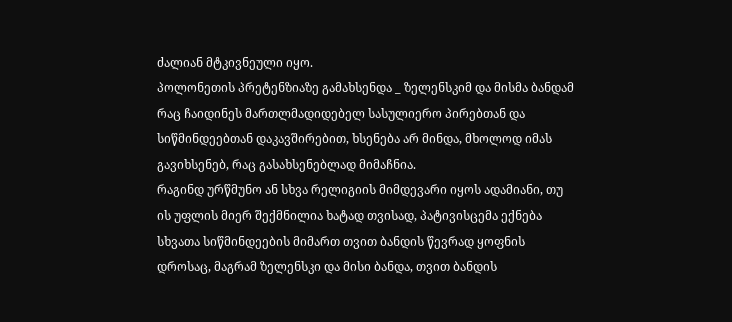ძალიან მტკივნეული იყო.
პოლონეთის პრეტენზიაზე გამახსენდა _ ზელენსკიმ და მისმა ბანდამ რაც ჩაიდინეს მართლმადიდებელ სასულიერო პირებთან და სიწმინდეებთან დაკავშირებით, ხსენება არ მინდა, მხოლოდ იმას გავიხსენებ, რაც გასახსენებლად მიმაჩნია.
რაგინდ ურწმუნო ან სხვა რელიგიის მიმდევარი იყოს ადამიანი, თუ ის უფლის მიერ შექმნილია ხატად თვისად, პატივისცემა ექნება სხვათა სიწმინდეების მიმართ თვით ბანდის წევრად ყოფნის დროსაც, მაგრამ ზელენსკი და მისი ბანდა, თვით ბანდის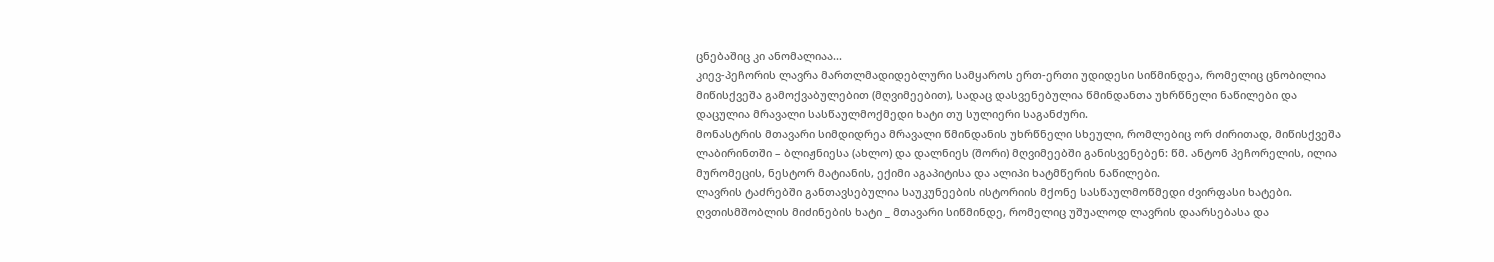ცნებაშიც კი ანომალიაა...
კიევ-პეჩორის ლავრა მართლმადიდებლური სამყაროს ერთ-ერთი უდიდესი სიწმინდეა, რომელიც ცნობილია მიწისქვეშა გამოქვაბულებით (მღვიმეებით), სადაც დასვენებულია წმინდანთა უხრწნელი ნაწილები და დაცულია მრავალი სასწაულმოქმედი ხატი თუ სულიერი საგანძური.
მონასტრის მთავარი სიმდიდრეა მრავალი წმინდანის უხრწნელი სხეული, რომლებიც ორ ძირითად, მიწისქვეშა ლაბირინთში – ბლიჟნიესა (ახლო) და დალნიეს (შორი) მღვიმეებში განისვენებენ: წმ. ანტონ პეჩორელის, ილია მურომეცის, ნესტორ მატიანის, ექიმი აგაპიტისა და ალიპი ხატმწერის ნაწილები.
ლავრის ტაძრებში განთავსებულია საუკუნეების ისტორიის მქონე სასწაულმოწმედი ძვირფასი ხატები. ღვთისმშობლის მიძინების ხატი _ მთავარი სიწმინდე, რომელიც უშუალოდ ლავრის დაარსებასა და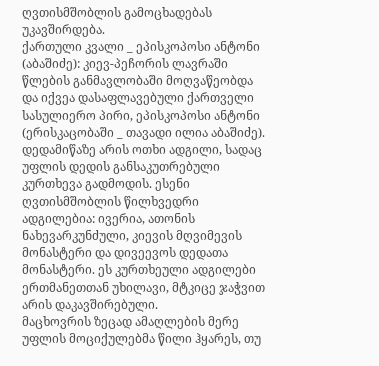ღვთისმშობლის გამოცხადებას უკავშირდება.
ქართული კვალი _ ეპისკოპოსი ანტონი (აბაშიძე): კიევ-პეჩორის ლავრაში წლების განმავლობაში მოღვაწეობდა და იქვეა დასაფლავებული ქართველი სასულიერო პირი, ეპისკოპოსი ანტონი (ერისკაცობაში _ თავადი ილია აბაშიძე).
დედამიწაზე არის ოთხი ადგილი, სადაც უფლის დედის განსაკუთრებული კურთხევა გადმოდის. ესენი ღვთისმშობლის წილხვედრი ადგილებია: ივერია, ათონის ნახევარკუნძული, კიევის მღვიმევის მონასტერი და დივეევოს დედათა მონასტერი. ეს კურთხეული ადგილები ერთმანეთთან უხილავი, მტკიცე ჯაჭვით არის დაკავშირებული.
მაცხოვრის ზეცად ამაღლების მერე უფლის მოციქულებმა წილი ჰყარეს, თუ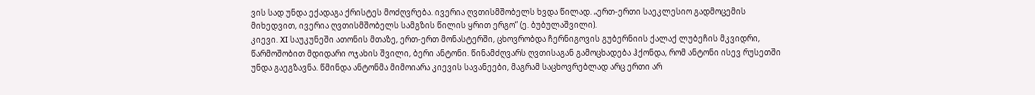ვის სად უნდა ექადაგა ქრისტეს მოძღვრება. ივერია ღვთისმშობელს ხვდა წილად. „ერთ-ერთი საეკლესიო გადმოცემის მიხედვით, ივერია ღვთისმშობელს სამგზის წილის ყრით ერგო“ (ე. ბუბულაშვილი).
კიევი. XI საუკუნეში ათონის მთაზე, ერთ-ერთ მონასტერში, ცხოვრობდა ჩერნიგოვის გუბერნიის ქალაქ ლუბეჩის მკვიდრი, წარმოშობით მდიდარი ოჯახის შვილი, ბერი ანტონი. წინამძღვარს ღვთისაგან გამოცხადება ჰქონდა, რომ ანტონი ისევ რუსეთში უნდა გაეგზავნა. წმინდა ანტონმა მიმოიარა კიევის სავანეები, მაგრამ საცხოვრებლად არც ერთი არ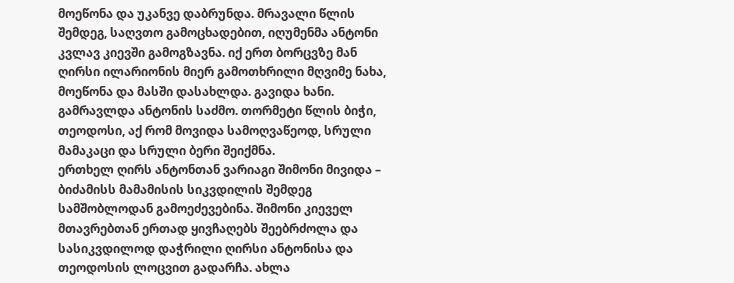მოეწონა და უკანვე დაბრუნდა. მრავალი წლის შემდეგ, საღვთო გამოცხადებით, იღუმენმა ანტონი კვლავ კიევში გამოგზავნა. იქ ერთ ბორცვზე მან ღირსი ილარიონის მიერ გამოთხრილი მღვიმე ნახა, მოეწონა და მასში დასახლდა. გავიდა ხანი. გამრავლდა ანტონის საძმო. თორმეტი წლის ბიჭი, თეოდოსი, აქ რომ მოვიდა სამოღვაწეოდ, სრული მამაკაცი და სრული ბერი შეიქმნა.
ერთხელ ღირს ანტონთან ვარიაგი შიმონი მივიდა – ბიძამისს მამამისის სიკვდილის შემდეგ სამშობლოდან გამოეძევებინა. შიმონი კიეველ მთავრებთან ერთად ყივჩაღებს შეებრძოლა და სასიკვდილოდ დაჭრილი ღირსი ანტონისა და თეოდოსის ლოცვით გადარჩა. ახლა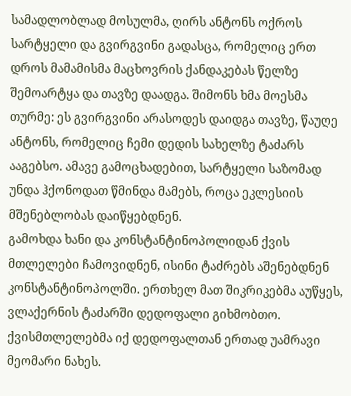სამადლობლად მოსულმა, ღირს ანტონს ოქროს სარტყელი და გვირგვინი გადასცა, რომელიც ერთ დროს მამამისმა მაცხოვრის ქანდაკებას წელზე შემოარტყა და თავზე დაადგა. შიმონს ხმა მოესმა თურმე: ეს გვირგვინი არასოდეს დაიდგა თავზე, წაუღე ანტონს, რომელიც ჩემი დედის სახელზე ტაძარს ააგებსო. ამავე გამოცხადებით, სარტყელი საზომად უნდა ჰქონოდათ წმინდა მამებს, როცა ეკლესიის მშენებლობას დაიწყებდნენ.
გამოხდა ხანი და კონსტანტინოპოლიდან ქვის მთლელები ჩამოვიდნენ, ისინი ტაძრებს აშენებდნენ კონსტანტინოპოლში. ერთხელ მათ შიკრიკებმა აუწყეს, ვლაქერნის ტაძარში დედოფალი გიხმობთო. ქვისმთლელებმა იქ დედოფალთან ერთად უამრავი მეომარი ნახეს.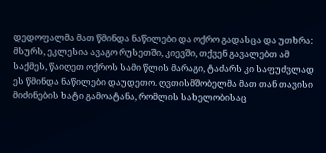დედოფალმა მათ წმინდა ნაწილები და ოქრო გადასცა და უთხრა: მსურს, ეკლესია ავაგო რუსეთში, კიევში, თქვენ გავალებთ ამ საქმეს, წაიღეთ ოქროს სამი წლის მარაგი, ტაძარს კი საფუძვლად ეს წმინდა ნაწილები დაუდეთო. ღვთისმშობელმა მათ თან თავისი მიძინების ხატი გამოატანა, რომლის სახელობისაც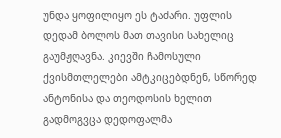უნდა ყოფილიყო ეს ტაძარი. უფლის დედამ ბოლოს მათ თავისი სახელიც გაუმჟღავნა. კიევში ჩამოსული ქვისმთლელები ამტკიცებდნენ, სწორედ ანტონისა და თეოდოსის ხელით გადმოგვცა დედოფალმა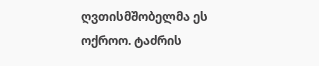ღვთისმშობელმა ეს ოქროო. ტაძრის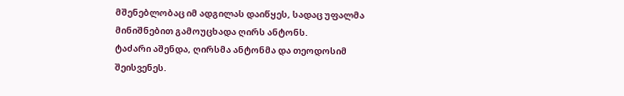მშენებლობაც იმ ადგილას დაიწყეს, სადაც უფალმა მინიშნებით გამოუცხადა ღირს ანტონს.
ტაძარი აშენდა, ღირსმა ანტონმა და თეოდოსიმ შეისვენეს.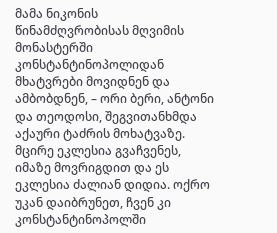მამა ნიკონის წინამძღვრობისას მღვიმის მონასტერში კონსტანტინოპოლიდან მხატვრები მოვიდნენ და ამბობდნენ, – ორი ბერი, ანტონი და თეოდოსი, შეგვითანხმდა აქაური ტაძრის მოხატვაზე. მცირე ეკლესია გვაჩვენეს, იმაზე მოვრიგდით და ეს ეკლესია ძალიან დიდია. ოქრო უკან დაიბრუნეთ, ჩვენ კი კონსტანტინოპოლში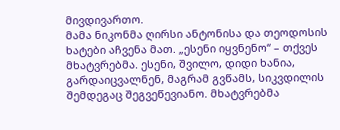მივდივართო.
მამა ნიკონმა ღირსი ანტონისა და თეოდოსის ხატები აჩვენა მათ. „ესენი იყვნენო“ – თქვეს მხატვრებმა. ესენი, შვილო, დიდი ხანია, გარდაიცვალნენ, მაგრამ გვწამს, სიკვდილის შემდეგაც შეგვეწევიანო. მხატვრებმა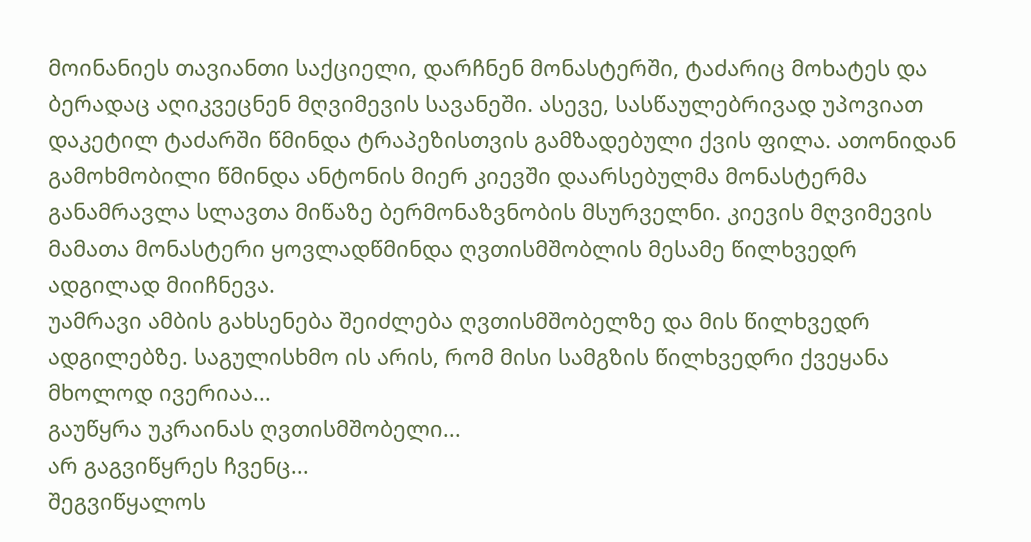მოინანიეს თავიანთი საქციელი, დარჩნენ მონასტერში, ტაძარიც მოხატეს და ბერადაც აღიკვეცნენ მღვიმევის სავანეში. ასევე, სასწაულებრივად უპოვიათ დაკეტილ ტაძარში წმინდა ტრაპეზისთვის გამზადებული ქვის ფილა. ათონიდან გამოხმობილი წმინდა ანტონის მიერ კიევში დაარსებულმა მონასტერმა განამრავლა სლავთა მიწაზე ბერმონაზვნობის მსურველნი. კიევის მღვიმევის მამათა მონასტერი ყოვლადწმინდა ღვთისმშობლის მესამე წილხვედრ ადგილად მიიჩნევა.
უამრავი ამბის გახსენება შეიძლება ღვთისმშობელზე და მის წილხვედრ ადგილებზე. საგულისხმო ის არის, რომ მისი სამგზის წილხვედრი ქვეყანა მხოლოდ ივერიაა...
გაუწყრა უკრაინას ღვთისმშობელი...
არ გაგვიწყრეს ჩვენც...
შეგვიწყალოს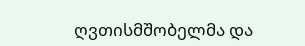ღვთისმშობელმა და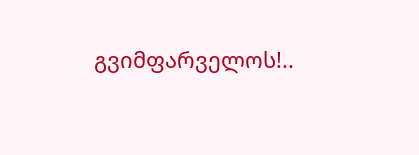გვიმფარველოს!..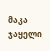მაკა ჯაყელი